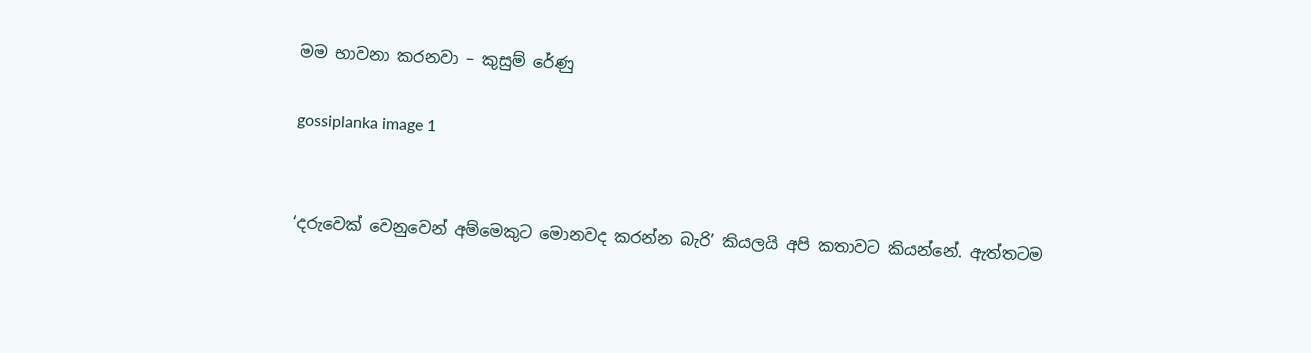මම භාවනා කරනවා – කුසුම් රේණු

gossiplanka image 1


‘දරුවෙක් වෙනුවෙන් අම්මෙකුට මොනවද කරන්න බැරි’ කියලයි අපි කතාවට කියන්නේ. ඇත්තටම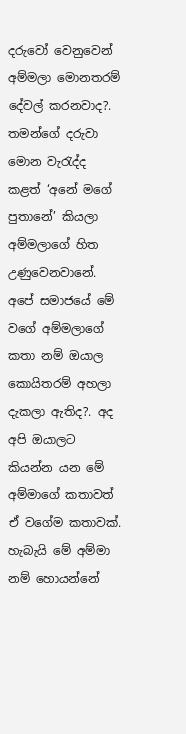දරුවෝ වෙනුවෙන් අම්මලා මොනතරම් දේවල් කරනවාද?. තමන්ගේ දරුවා මොන වැරැද්ද කළත් ‘අනේ මගේ පුතානේ’ කියලා අම්මලාගේ හිත උණුවෙනවානේ. අපේ සමාජයේ මේ වගේ අම්මලාගේ කතා නම් ඔයාල කොයිතරම් අහලා දැකලා ඇතිද?. අද අපි ඔයාලට කියන්න යන මේ අම්මාගේ කතාවත් ඒ වගේම කතාවක්. හැබැයි මේ අම්මා නම් හොයන්නේ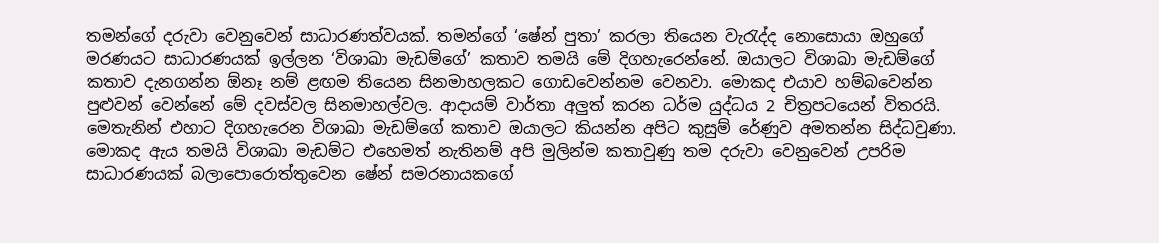තමන්ගේ දරුවා වෙනුවෙන් සාධාරණත්වයක්. තමන්ගේ ‘ෂේන් පුතා’ කරලා තියෙන වැරැද්ද නොසොයා ඔහුගේ මරණයට සාධාරණයක් ඉල්ලන ‘විශාඛා මැඩම්ගේ’ කතාව තමයි මේ දිගහැරෙන්නේ. ඔයාලට විශාඛා මැඩම්ගේ කතාව දැනගන්න ඕනෑ නම් ළඟම තියෙන සිනමාහලකට ගොඩවෙන්නම වෙනවා. මොකද එයාව හම්බවෙන්න පුළුවන් වෙන්නේ මේ දවස්වල සිනමාහල්වල. ආදායම් වාර්තා අලුත් කරන ධර්ම යුද්ධය 2 චිත්‍රපටයෙන් විතරයි. මෙතැනින් එහාට දිගහැරෙන විශාඛා මැඩම්ගේ කතාව ඔයාලට කියන්න අපිට කුසුම් රේණුව අමතන්න සිද්ධවුණා. මොකද ඇය තමයි විශාඛා මැඩම්ට එහෙමත් නැතිනම් අපි මුලින්ම කතාවුණු තම දරුවා වෙනුවෙන් උපරිම සාධාරණයක් බලාපොරොත්තුවෙන ෂේන් සමරනායකගේ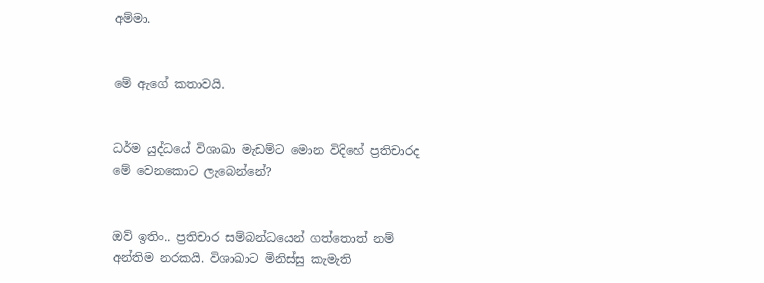අම්මා.


මේ ඇගේ කතාවයි.


ධර්ම යුද්ධයේ විශාඛා මැඩම්ට මොන විදිහේ ප්‍රතිචාරද මේ වෙනකොට ලැබෙන්නේ?


ඔව් ඉතිං.. ප්‍රතිචාර සම්බන්ධයෙන් ගත්තොත් නම් අන්තිම නරකයි. විශාඛාට මිනිස්සු කැමැති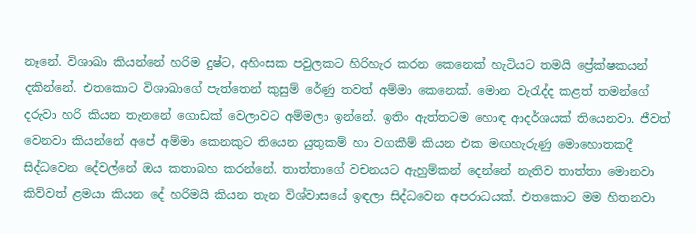නෑනේ. විශාඛා කියන්නේ හරිම දුෂ්ට, අහිංසක පවුලකට හිරිහැර කරන කෙනෙක් හැටියට තමයි ප්‍රේක්ෂකයන් දකින්නේ. එතකොට විශාඛාගේ පැත්තෙන් කුසුම් රේණු තවත් අම්මා කෙනෙක්. මොන වැරැද්ද කළත් තමන්ගේ දරුවා හරි කියන තැනනේ ගොඩක් වෙලාවට අම්මලා ඉන්නේ. ඉතිං ඇත්තටම හොඳ ආදර්ශයක් තියෙනවා. ජීවත් වෙනවා කියන්නේ අපේ අම්මා කෙනකුට තියෙන යුතුකම් හා වගකීම් කියන එක මඟහැරුණු මොහොතකදී සිද්ධවෙන දේවල්නේ ඔය කතාබහ කරන්නේ. තාත්තාගේ වචනයට ඇහුම්කන් දෙන්නේ නැතිව තාත්තා මොනවා කිව්වත් ළමයා කියන දේ හරිමයි කියන තැන විශ්වාසයේ ඉඳලා සිද්ධවෙන අපරාධයක්. එතකොට මම හිතනවා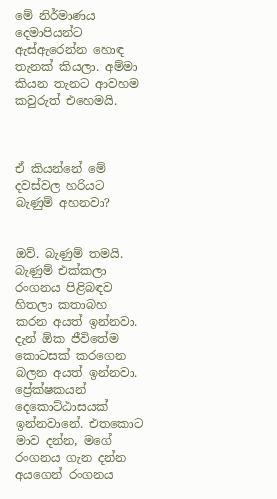මේ නිර්මාණය දෙමාපියන්ට ඇස්ඇරෙන්න හොඳ තැනක් කියලා. අම්මා කියන තැනට ආවහම කවුරුත් එහෙමයි.



ඒ කියන්නේ මේ දවස්වල හරියට බැණුම් අහනවා?


ඔව්. බැණුම් තමයි. බැණුම් එක්කලා රංගනය පිළිබඳව හිතලා කතාබහ කරන අයත් ඉන්නවා. දැන් ඕක ජීවිතේම කොටසක් කරගෙන බලන අයත් ඉන්නවා. ප්‍රේක්ෂකයන් දෙකොට්ඨාසයක් ඉන්නවානේ. එතකොට මාව දන්න, මගේ රංගනය ගැන දන්න අයගෙන් රංගනය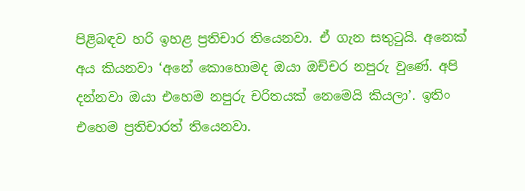පිළිබඳව හරි ඉහළ ප්‍රතිචාර තියෙනවා. ඒ ගැන සතුටුයි. අනෙක් අය කියනවා ‘අනේ කොහොමද ඔයා ඔච්චර නපුරු වුණේ. අපි දන්නවා ඔයා එහෙම නපුරු චරිතයක් නෙමෙයි කියලා’. ඉතිං එහෙම ප්‍රතිචාරත් තියෙනවා.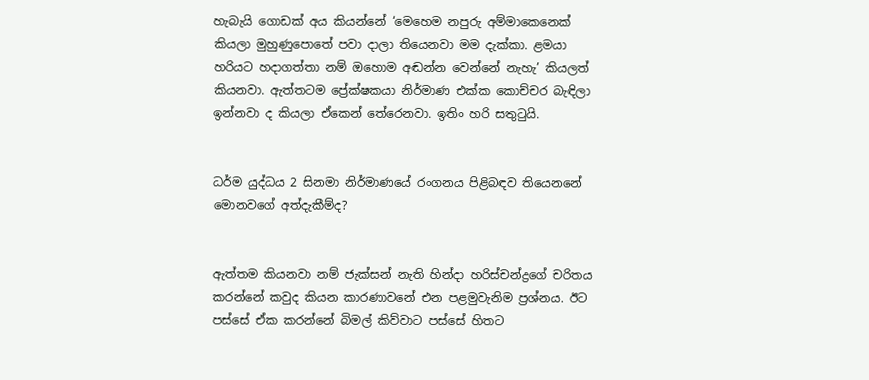හැබැයි ගොඩක් අය කියන්නේ ‘මෙහෙම නපුරු අම්මාකෙනෙක් කියලා මුහුණුපොතේ පවා දාලා තියෙනවා මම දැක්කා. ළමයා හරියට හදාගත්තා නම් ඔහොම අඬන්න වෙන්නේ නැහැ’ කියලත් කියනවා. ඇත්තටම ප්‍රේක්ෂකයා නිර්මාණ එක්ක කොච්චර බැඳිලා ඉන්නවා ද කියලා ඒකෙන් තේරෙනවා. ඉතිං හරි සතුටුයි.


ධර්ම යුද්ධය 2 සිනමා නිර්මාණයේ රංගනය පිළිබඳව තියෙනනේ මොනවගේ අත්දැකීම්ද?


ඇත්තම කියනවා නම් ජැක්සන් නැති හින්දා හරිස්චන්ද්‍රගේ චරිතය කරන්නේ කවුද කියන කාරණාවනේ එන පළමුවැනිම ප්‍රශ්නය. ඊට පස්සේ ඒක කරන්නේ බිමල් කිව්වාට පස්සේ හිතට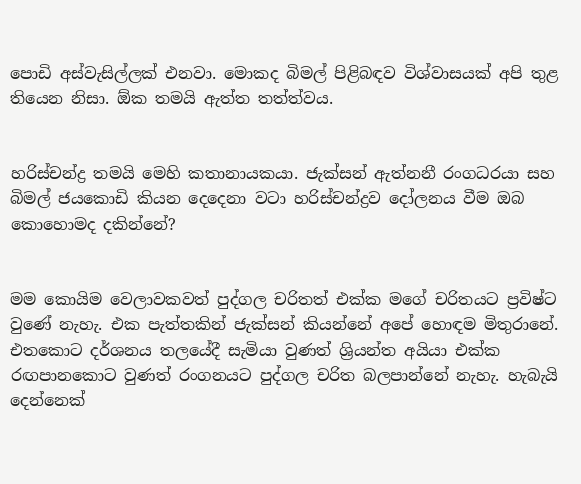පොඩි අස්වැසිල්ලක් එනවා. මොකද බිමල් පිළිබඳව විශ්වාසයක් අපි තුළ තියෙන නිසා. ඕක තමයි ඇත්ත තත්ත්වය.


හරිස්චන්ද්‍ර තමයි මෙහි කතානායකයා. ජැක්සන් ඇත්නනී රංගධරයා සහ බිමල් ජයකොඩි කියන දෙදෙනා වටා හරිස්චන්ද්‍රව දෝලනය වීම ඔබ කොහොමද දකින්නේ?


මම කොයිම වෙලාවකවත් පුද්ගල චරිතත් එක්ක මගේ චරිතයට ප්‍රවිෂ්ට වුණේ නැහැ. එක පැත්තකින් ජැක්සන් කියන්නේ අපේ හොඳම මිතුරානේ. එතකොට දර්ශනය තලයේදී සැමියා වුණත් ශ්‍රියන්ත අයියා එක්ක රඟපානකොට වුණත් රංගනයට පුද්ගල චරිත බලපාන්නේ නැහැ. හැබැයි දෙන්නෙක්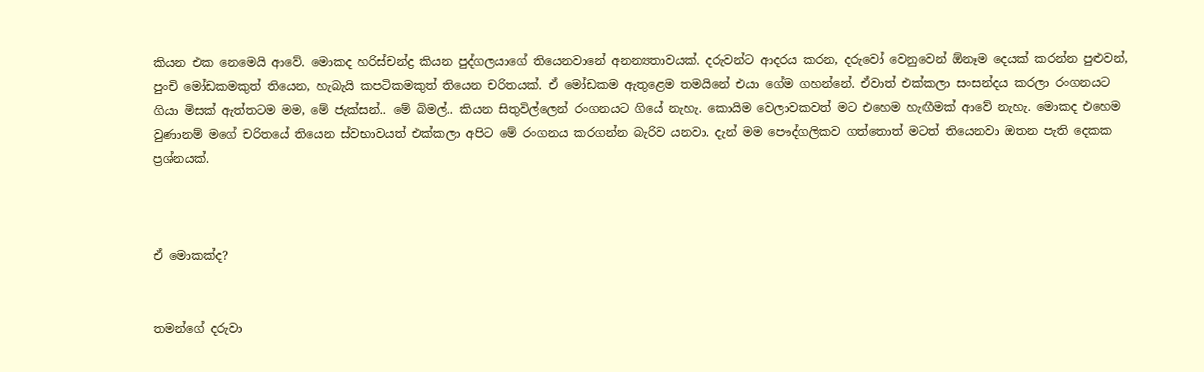කියන එක නෙමෙයි ආවේ. මොකද හරිස්චන්ද්‍ර කියන පුද්ගලයාගේ තියෙනවානේ අනන්‍යතාවයක්. දරුවන්ට ආදරය කරන, දරුවෝ වෙනුවෙන් ඕනෑම දෙයක් කරන්න පුළුවන්, පුංචි මෝඩකමකුත් තියෙන, හැබැයි කපටිකමකුත් තියෙන චරිතයක්. ඒ මෝඩකම ඇතුළෙම තමයිනේ එයා ගේම ගහන්නේ. ඒවාත් එක්කලා සංසන්දය කරලා රංගනයට ගියා මිසක් ඇත්තටම මම, මේ ජැක්සන්.. මේ බිමල්.. කියන සිතුවිල්ලෙන් රංගනයට ගියේ නැහැ. කොයිම වෙලාවකවත් මට එහෙම හැඟීමක් ආවේ නැහැ. මොකද එහෙම වුණානම් මගේ චරිතයේ තියෙන ස්වභාවයත් එක්කලා අපිට මේ රංගනය කරගන්න බැරිව යනවා. දැන් මම පෞද්ගලිකව ගත්තොත් මටත් තියෙනවා ඔතන පැති දෙකක ප්‍රශ්නයක්.



ඒ මොකක්ද?


තමන්ගේ දරුවා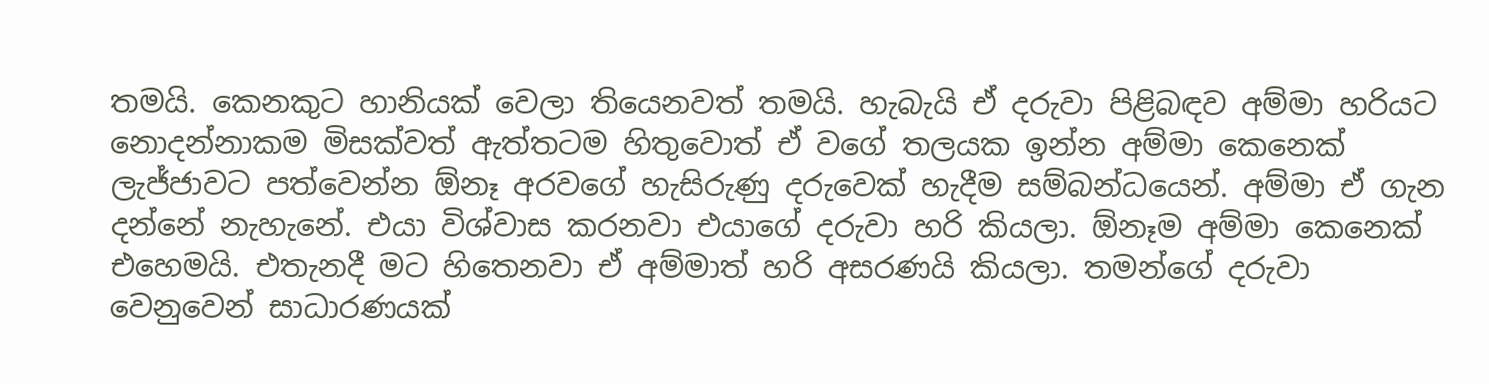තමයි. කෙනකුට හානියක් වෙලා තියෙනවත් තමයි. හැබැයි ඒ දරුවා පිළිබඳව අම්මා හරියට නොදන්නාකම මිසක්වත් ඇත්තටම හිතුවොත් ඒ වගේ තලයක ඉන්න අම්මා කෙනෙක් ලැජ්ජාවට පත්වෙන්න ඕනෑ අරවගේ හැසිරුණු දරුවෙක් හැදීම සම්බන්ධයෙන්. අම්මා ඒ ගැන දන්නේ නැහැනේ. එයා විශ්වාස කරනවා එයාගේ දරුවා හරි කියලා. ඕනෑම අම්මා කෙනෙක් එහෙමයි. එතැනදී මට හිතෙනවා ඒ අම්මාත් හරි අසරණයි කියලා. තමන්ගේ දරුවා වෙනුවෙන් සාධාරණයක්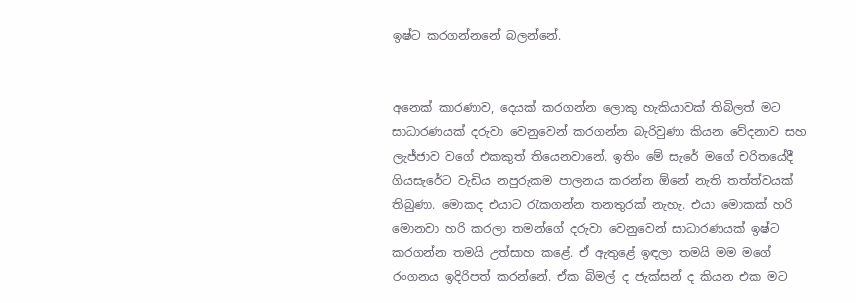ඉෂ්ට කරගන්නනේ බලන්නේ.


අනෙක් කාරණාව, දෙයක් කරගන්න ලොකු හැකියාවක් තිබිලත් මට සාධාරණයක් දරුවා වෙනුවෙන් කරගන්න බැරිවුණා කියන වේදනාව සහ ලැජ්ජාව වගේ එකකුත් තියෙනවානේ. ඉතිං මේ සැරේ මගේ චරිතයේදී ගියසැරේට වැඩිය නපුරුකම පාලනය කරන්න ඕනේ නැති තත්ත්වයක් තිබුණා. මොකද එයාට රැකගන්න තනතුරක් නැහැ. එයා මොකක් හරි මොනවා හරි කරලා තමන්ගේ දරුවා වෙනුවෙන් සාධාරණයක් ඉෂ්ට කරගන්න තමයි උත්සාහ කළේ. ඒ ඇතුළේ ඉඳලා තමයි මම මගේ රංගනය ඉදිරිපත් කරන්නේ. ඒක බිමල් ද ජැක්සන් ද කියන එක මට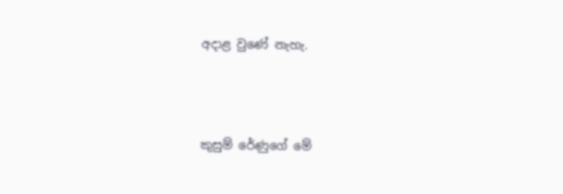අදාළ වුණේ නැහැ.



කුසුම් රේණුගේ මේ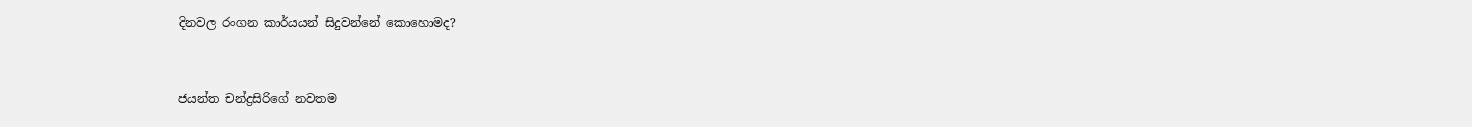දිනවල රංගන කාර්යයන් සිදුවන්නේ කොහොමද?


ජයන්ත චන්ද්‍රසිරිගේ නවතම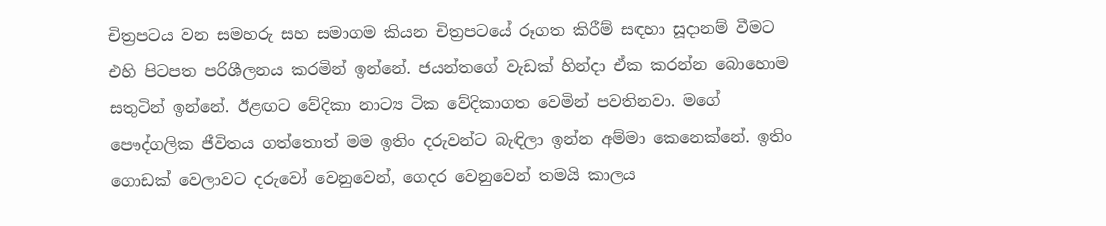චිත්‍රපටය වන සමහරු සහ සමාගම කියන චිත්‍රපටයේ රූගත කිරීම් සඳහා සූදානම් වීමට එහි පිටපත පරිශීලනය කරමින් ඉන්නේ. ජයන්තගේ වැඩක් හින්දා ඒක කරන්න බොහොම සතුටින් ඉන්නේ. ඊළඟට වේදිකා නාට්‍ය ටික වේදිකාගත වෙමින් පවතිනවා. මගේ පෞද්ගලික ජීවිතය ගත්තොත් මම ඉතිං දරුවන්ට බැඳිලා ඉන්න අම්මා කෙනෙක්නේ. ඉතිං ගොඩක් වෙලාවට දරුවෝ වෙනුවෙන්, ගෙදර වෙනුවෙන් තමයි කාලය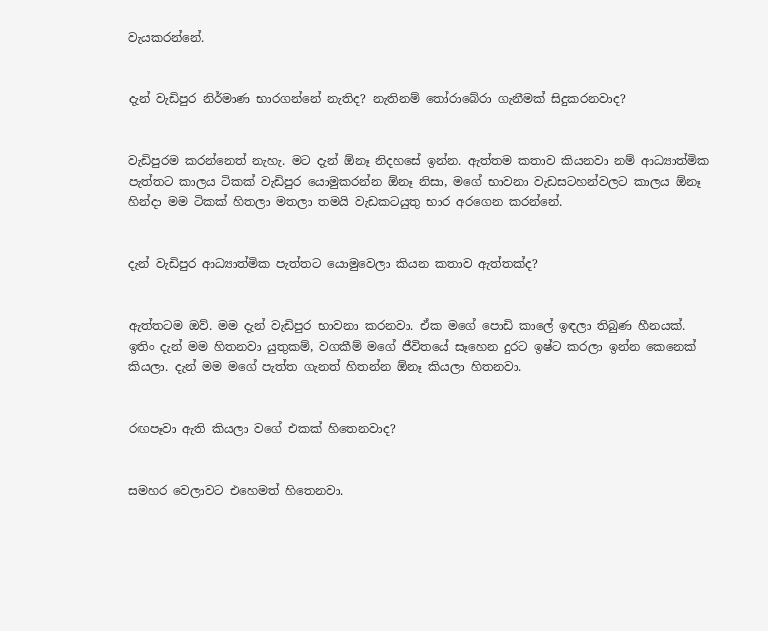වැයකරන්නේ.


දැන් වැඩිපුර නිර්මාණ භාරගන්නේ නැතිද? නැතිනම් තෝරාබේරා ගැනීමක් සිදුකරනවාද?


වැඩිපුරම කරන්නෙත් නැහැ. මට දැන් ඕනෑ නිදහසේ ඉන්න. ඇත්තම කතාව කියනවා නම් ආධ්‍යාත්මික පැත්තට කාලය ටිකක් වැඩිපුර යොමුකරන්න ඕනෑ නිසා, මගේ භාවනා වැඩසටහන්වලට කාලය ඕනෑ හින්දා මම ටිකක් හිතලා මතලා තමයි වැඩකටයුතු භාර අරගෙන කරන්නේ.


දැන් වැඩිපුර ආධ්‍යාත්මික පැත්තට යොමුවෙලා කියන කතාව ඇත්තක්ද?


ඇත්තටම ඔව්. මම දැන් වැඩිපුර භාවනා කරනවා. ඒක මගේ පොඩි කාලේ ඉඳලා තිබුණ හීනයක්. ඉතිං දැන් මම හිතනවා යුතුකම්, වගකීම් මගේ ජීවිතයේ සෑහෙන දුරට ඉෂ්ට කරලා ඉන්න කෙනෙක් කියලා. දැන් මම මගේ පැත්ත ගැනත් හිතන්න ඕනෑ කියලා හිතනවා.


රඟපෑවා ඇති කියලා වගේ එකක් හිතෙනවාද?


සමහර වෙලාවට එහෙමත් හිතෙනවා.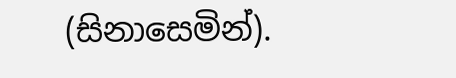(සිනාසෙමින්).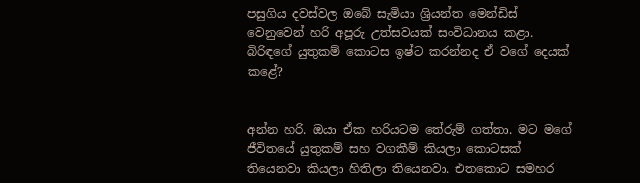පසුගිය දවස්වල ඔබේ සැමියා ශ්‍රියන්ත මෙන්ඩිස් වෙනුවෙන් හරි අපූරු උත්සවයක් සංවිධානය කළා. බිරිඳගේ යුතුකම් කොටස ඉෂ්ට කරන්නද ඒ වගේ දෙයක් කළේ?


අන්න හරි. ඔයා ඒක හරියටම තේරුම් ගත්තා. මට මගේ ජීවිතයේ යුතුකම් සහ වගකීම් කියලා කොටසක් තියෙනවා කියලා හිතිලා තියෙනවා. එතකොට සමහර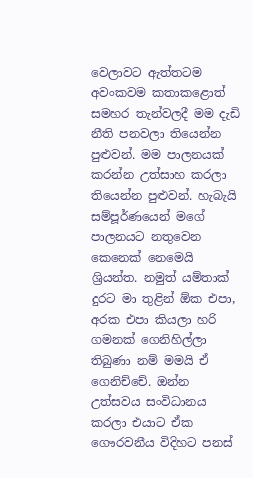වෙලාවට ඇත්තටම අවංකවම කතාකළොත් සමහර තැන්වලදී මම දැඩි නීති පනවලා තියෙන්න පුළුවන්. මම පාලනයක් කරන්න උත්සාහ කරලා තියෙන්න පුළුවන්. හැබැයි සම්පූර්ණයෙන් මගේ පාලනයට නතුවෙන කෙනෙක් නෙමෙයි ශ්‍රියන්ත. නමුත් යම්තාක් දුරට මා තුළින් ඕක එපා, අරක එපා කියලා හරි ගමනක් ගෙනිහිල්ලා තිබුණා නම් මමයි ඒ ගෙනිච්චේ. ඔන්න උත්සවය සංවිධානය කරලා එයාට ඒක ගෞරවනීය විදිහට පනස්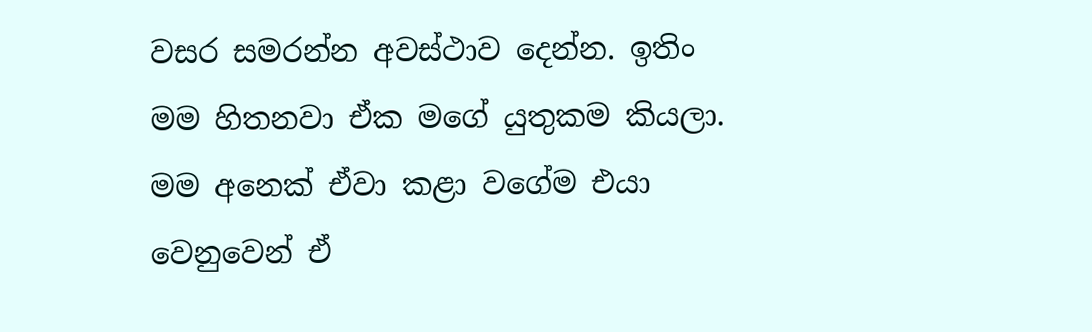වසර සමරන්න අවස්ථාව දෙන්න. ඉතිං මම හිතනවා ඒක මගේ යුතුකම කියලා. මම අනෙක් ඒවා කළා වගේම එයා වෙනුවෙන් ඒ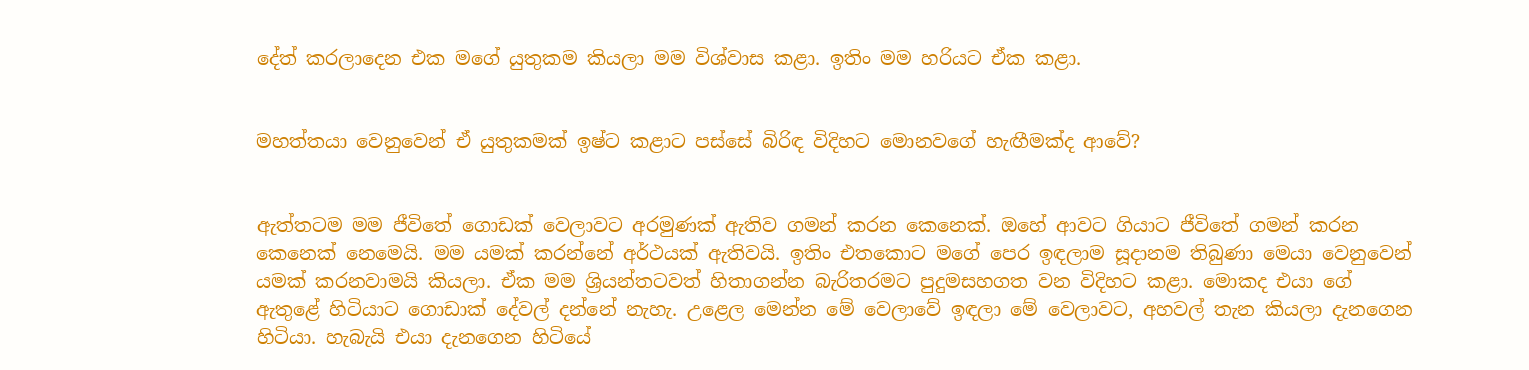දේත් කරලාදෙන එක මගේ යුතුකම කියලා මම විශ්වාස කළා. ඉතිං මම හරියට ඒක කළා.


මහත්තයා වෙනුවෙන් ඒ යුතුකමක් ඉෂ්ට කළාට පස්සේ බිරිඳ විදිහට මොනවගේ හැඟීමක්ද ආවේ?


ඇත්තටම මම ජීවිතේ ගොඩක් වෙලාවට අරමුණක් ඇතිව ගමන් කරන කෙනෙක්. ඔහේ ආවට ගියාට ජීවිතේ ගමන් කරන කෙනෙක් නෙමෙයි. මම යමක් කරන්නේ අර්ථයක් ඇතිවයි. ඉතිං එතකොට මගේ පෙර ඉඳලාම සූදානම තිබුණා මෙයා වෙනුවෙන් යමක් කරනවාමයි කියලා. ඒක මම ශ්‍රියන්තටවත් හිතාගන්න බැරිතරමට පුදුමසහගත වන විදිහට කළා. මොකද එයා ගේ ඇතුළේ හිටියාට ගොඩාක් දේවල් දන්නේ නැහැ. උළෙල මෙන්න මේ වෙලාවේ ඉඳලා මේ වෙලාවට, අහවල් තැන කියලා දැනගෙන හිටියා. හැබැයි එයා දැනගෙන හිටියේ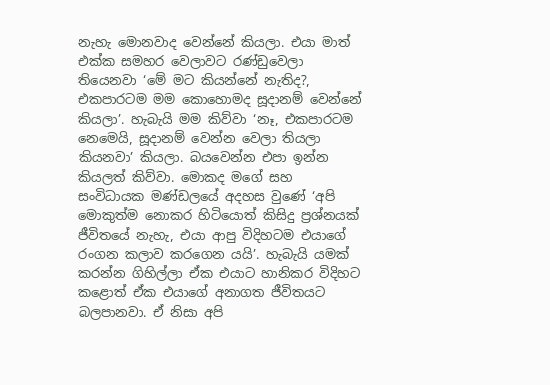නැහැ මොනවාද වෙන්නේ කියලා. එයා මාත් එක්ක සමහර වෙලාවට රණ්ඩුවෙලා තියෙනවා ‘මේ මට කියන්නේ නැතිද?, එකපාරටම මම කොහොමද සූදානම් වෙන්නේ කියලා’. හැබැයි මම කිව්වා ‘නෑ, එකපාරටම නෙමෙයි, සූදානම් වෙන්න වෙලා තියලා කියනවා’ කියලා. බයවෙන්න එපා ඉන්න කියලත් කිව්වා. මොකද මගේ සහ සංවිධායක මණ්ඩලයේ අදහස වුණේ ‘අපි මොකුත්ම නොකර හිටියොත් කිසිදු ප්‍රශ්නයක් ජීවිතයේ නැහැ, එයා ආපු විදිහටම එයාගේ රංගන කලාව කරගෙන යයි’. හැබැයි යමක් කරන්න ගිහිල්ලා ඒක එයාට හානිකර විදිහට කළොත් ඒක එයාගේ අනාගත ජීවිතයට බලපානවා. ඒ නිසා අපි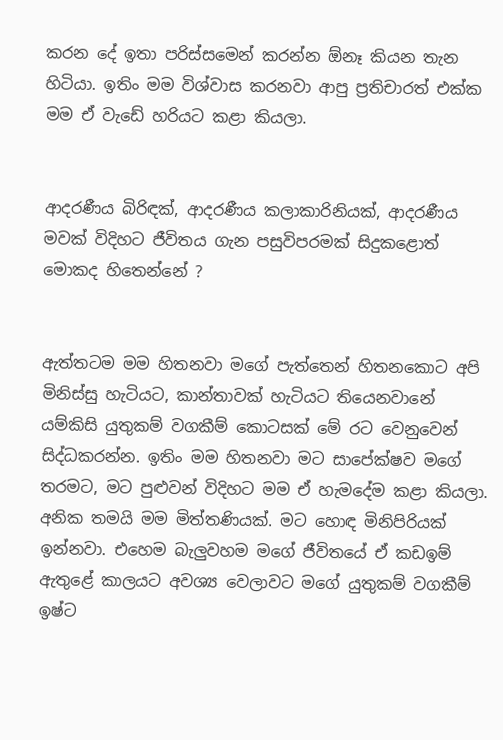කරන දේ ඉතා පරිස්සමෙන් කරන්න ඕනෑ කියන තැන හිටියා. ඉතිං මම විශ්වාස කරනවා ආපු ප්‍රතිචාරත් එක්ක මම ඒ වැඩේ හරියට කළා කියලා.


ආදරණීය බිරිඳක්, ආදරණීය කලාකාරිනියක්, ආදරණීය මවක් විදිහට ජීවිතය ගැන පසුවිපරමක් සිදුකළොත් මොකද හිතෙන්නේ ?


ඇත්තටම මම හිතනවා මගේ පැත්තෙන් හිතනකොට අපි මිනිස්සු හැටියට, කාන්තාවක් හැටියට තියෙනවානේ යම්කිසි යුතුකම් වගකීම් කොටසක් මේ රට වෙනුවෙන් සිද්ධකරන්න. ඉතිං මම හිතනවා මට සාපේක්ෂව මගේ තරමට, මට පුළුවන් විදිහට මම ඒ හැමදේම කළා කියලා. අනික තමයි මම මිත්තණියක්. මට හොඳ මිනිපිරියක් ඉන්නවා. එහෙම බැලුවහම මගේ ජීවිතයේ ඒ කඩඉම් ඇතුළේ කාලයට අවශ්‍ය වෙලාවට මගේ යුතුකම් වගකීම් ඉෂ්ට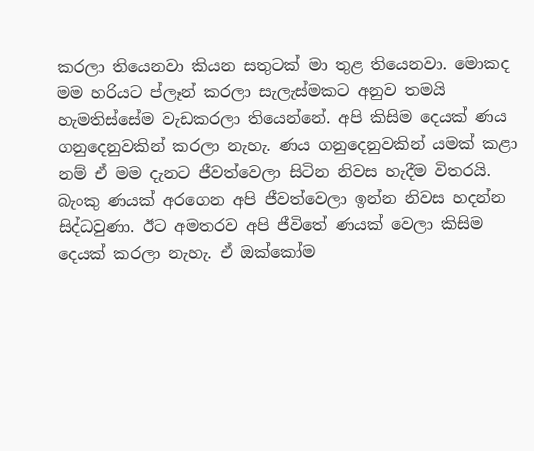කරලා තියෙනවා කියන සතුටක් මා තුළ තියෙනවා. මොකද මම හරියට ප්ලෑන් කරලා සැලැස්මකට අනුව තමයි හැමතිස්සේම වැඩකරලා තියෙන්නේ. අපි කිසිම දෙයක් ණය ගනුදෙනුවකින් කරලා නැහැ. ණය ගනුදෙනුවකින් යමක් කළා නම් ඒ මම දැනට ජීවත්වෙලා සිටින නිවස හැදීම විතරයි. බැංකු ණයක් අරගෙන අපි ජීවත්වෙලා ඉන්න නිවස හදන්න සිද්ධවුණා. ඊට අමතරව අපි ජීවිතේ ණයක් වෙලා කිසිම දෙයක් කරලා නැහැ. ඒ ඔක්කෝම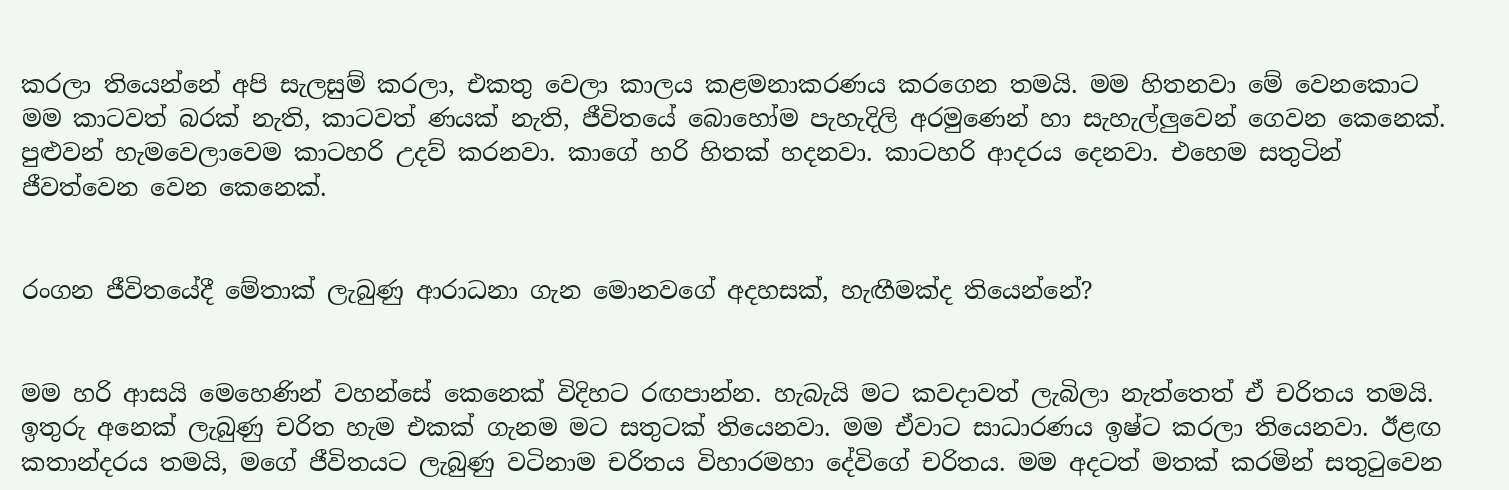කරලා තියෙන්නේ අපි සැලසුම් කරලා, එකතු වෙලා කාලය කළමනාකරණය කරගෙන තමයි. මම හිතනවා මේ වෙනකොට මම කාටවත් බරක් නැති, කාටවත් ණයක් නැති, ජීවිතයේ බොහෝම පැහැදිලි අරමුණෙන් හා සැහැල්ලුවෙන් ගෙවන කෙනෙක්. පුළුවන් හැමවෙලාවෙම කාටහරි උදව් කරනවා. කාගේ හරි හිතක් හදනවා. කාටහරි ආදරය දෙනවා. එහෙම සතුටින් ජීවත්වෙන වෙන කෙනෙක්.


රංගන ජීවිතයේදී මේතාක් ලැබුණු ආරාධනා ගැන මොනවගේ අදහසක්, හැඟීමක්ද තියෙන්නේ?


මම හරි ආසයි මෙහෙණින් වහන්සේ කෙනෙක් විදිහට රඟපාන්න. හැබැයි මට කවදාවත් ලැබිලා නැත්තෙත් ඒ චරිතය තමයි. ඉතුරු අනෙක් ලැබුණු චරිත හැම එකක් ගැනම මට සතුටක් තියෙනවා. මම ඒවාට සාධාරණය ඉෂ්ට කරලා තියෙනවා. ඊළඟ කතාන්දරය තමයි, මගේ ජීවිතයට ලැබුණු වටිනාම චරිතය විහාරමහා දේවිගේ චරිතය. මම අදටත් මතක් කරමින් සතුටුවෙන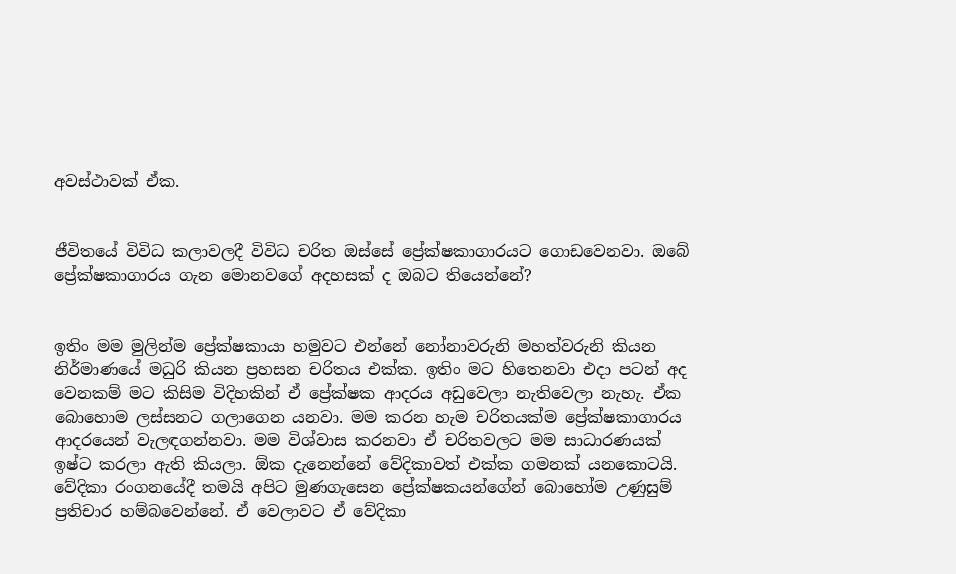අවස්ථාවක් ඒක.


ජීවිතයේ විවිධ කලාවලදී විවිධ චරිත ඔස්සේ ප්‍රේක්ෂකාගාරයට ගොඩවෙනවා. ඔබේ ප්‍රේක්ෂකාගාරය ගැන මොනවගේ අදහසක් ද ඔබට තියෙන්නේ?


ඉතිං මම මුලින්ම ප්‍රේක්ෂකායා හමුවට එන්නේ නෝනාවරුනි මහත්වරුනි කියන නිර්මාණයේ මධුරි කියන ප්‍රහසන චරිතය එක්ක. ඉතිං මට හිතෙනවා එදා පටන් අද වෙනකම් මට කිසිම විදිහකින් ඒ ප්‍රේක්ෂක ආදරය අඩුවෙලා නැතිවෙලා නැහැ. ඒක බොහොම ලස්සනට ගලාගෙන යනවා. මම කරන හැම චරිතයක්ම ප්‍රේක්ෂකාගාරය ආදරයෙන් වැලඳගන්නවා. මම විශ්වාස කරනවා ඒ චරිතවලට මම සාධාරණයක් ඉෂ්ට කරලා ඇති කියලා. ඕක දැනෙන්නේ වේදිකාවත් එක්ක ගමනක් යනකොටයි. වේදිකා රංගනයේදී තමයි අපිට මුණගැසෙන ප්‍රේක්ෂකයන්ගේන් බොහෝම උණුසුම් ප්‍රතිචාර හම්බවෙන්නේ. ඒ වෙලාවට ඒ වේදිකා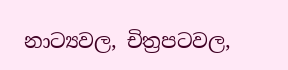නාට්‍යවල, චිත්‍රපටවල,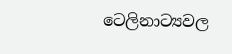ටෙලිනාට්‍යවල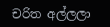චරිත අල්ලලා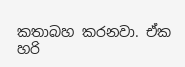කතාබහ කරනවා. ඒක හරි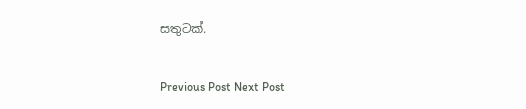සතුටක්.


Previous Post Next Post